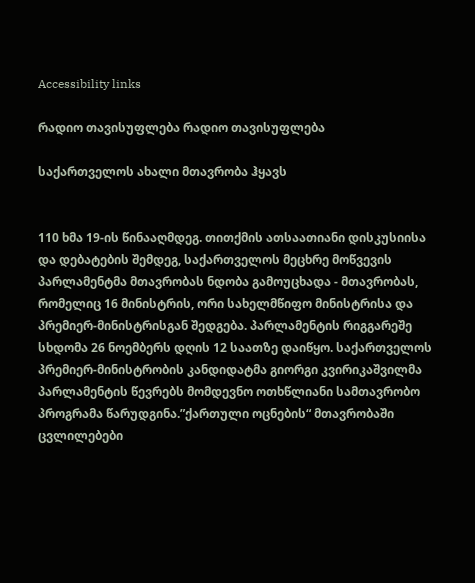Accessibility links

რადიო თავისუფლება რადიო თავისუფლება

საქართველოს ახალი მთავრობა ჰყავს


110 ხმა 19-ის წინააღმდეგ. თითქმის ათსაათიანი დისკუსიისა და დებატების შემდეგ, საქართველოს მეცხრე მოწვევის პარლამენტმა მთავრობას ნდობა გამოუცხადა - მთავრობას, რომელიც 16 მინისტრის, ორი სახელმწიფო მინისტრისა და პრემიერ-მინისტრისგან შედგება. პარლამენტის რიგგარეშე სხდომა 26 ნოემბერს დღის 12 საათზე დაიწყო. საქართველოს პრემიერ-მინისტრობის კანდიდატმა გიორგი კვირიკაშვილმა პარლამენტის წევრებს მომდევნო ოთხწლიანი სამთავრობო პროგრამა წარუდგინა.”ქართული ოცნების“ მთავრობაში ცვლილებები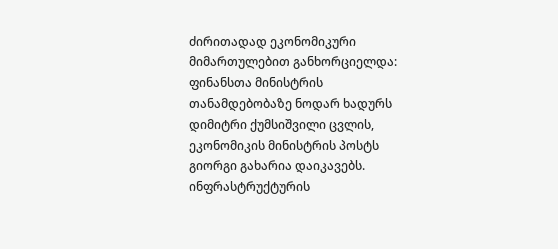ძირითადად ეკონომიკური მიმართულებით განხორციელდა: ფინანსთა მინისტრის თანამდებობაზე ნოდარ ხადურს დიმიტრი ქუმსიშვილი ცვლის, ეკონომიკის მინისტრის პოსტს გიორგი გახარია დაიკავებს. ინფრასტრუქტურის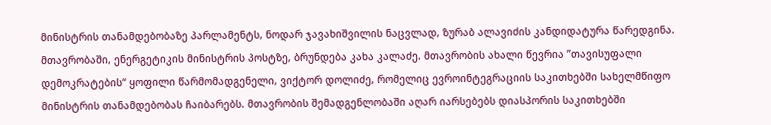მინისტრის თანამდებობაზე პარლამენტს, ნოდარ ჯავახიშვილის ნაცვლად, ზურაბ ალავიძის კანდიდატურა წარედგინა. მთავრობაში, ენერგეტიკის მინისტრის პოსტზე, ბრუნდება კახა კალაძე. მთავრობის ახალი წევრია ”თავისუფალი დემოკრატების“ ყოფილი წარმომადგენელი, ვიქტორ დოლიძე, რომელიც ევროინტეგრაციის საკითხებში სახელმწიფო მინისტრის თანამდებობას ჩაიბარებს. მთავრობის შემადგენლობაში აღარ იარსებებს დიასპორის საკითხებში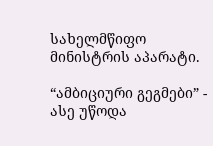სახელმწიფო მინისტრის აპარატი.

“ამბიციური გეგმები” - ასე უწოდა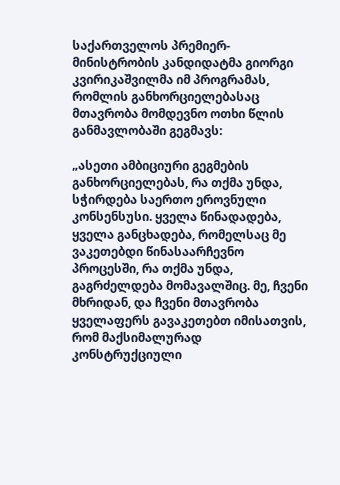საქართველოს პრემიერ-მინისტრობის კანდიდატმა გიორგი კვირიკაშვილმა იმ პროგრამას, რომლის განხორციელებასაც მთავრობა მომდევნო ოთხი წლის განმავლობაში გეგმავს:

„ასეთი ამბიციური გეგმების განხორციელებას, რა თქმა უნდა, სჭირდება საერთო ეროვნული კონსენსუსი. ყველა წინადადება, ყველა განცხადება, რომელსაც მე ვაკეთებდი წინასაარჩევნო პროცესში, რა თქმა უნდა, გაგრძელდება მომავალშიც. მე, ჩვენი მხრიდან, და ჩვენი მთავრობა ყველაფერს გავაკეთებთ იმისათვის, რომ მაქსიმალურად კონსტრუქციული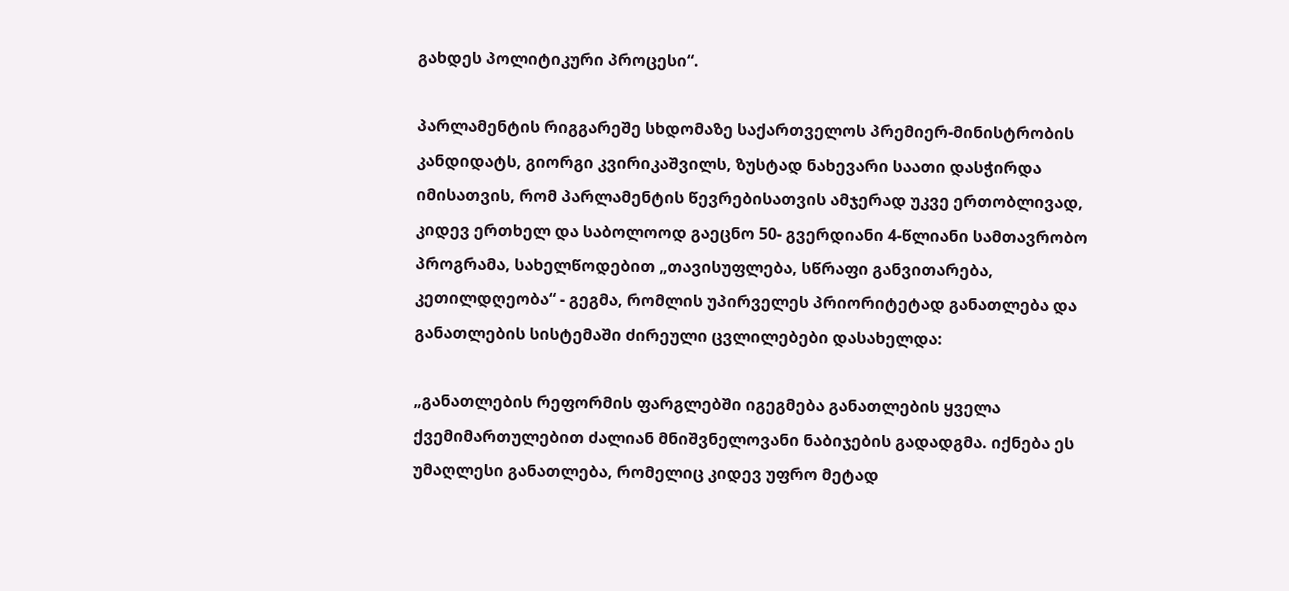გახდეს პოლიტიკური პროცესი“.

პარლამენტის რიგგარეშე სხდომაზე საქართველოს პრემიერ-მინისტრობის კანდიდატს, გიორგი კვირიკაშვილს, ზუსტად ნახევარი საათი დასჭირდა იმისათვის, რომ პარლამენტის წევრებისათვის ამჯერად უკვე ერთობლივად, კიდევ ერთხელ და საბოლოოდ გაეცნო 50- გვერდიანი 4-წლიანი სამთავრობო პროგრამა, სახელწოდებით „თავისუფლება, სწრაფი განვითარება, კეთილდღეობა“ - გეგმა, რომლის უპირველეს პრიორიტეტად განათლება და განათლების სისტემაში ძირეული ცვლილებები დასახელდა:

„განათლების რეფორმის ფარგლებში იგეგმება განათლების ყველა ქვემიმართულებით ძალიან მნიშვნელოვანი ნაბიჯების გადადგმა. იქნება ეს უმაღლესი განათლება, რომელიც კიდევ უფრო მეტად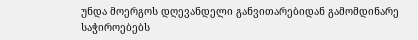უნდა მოერგოს დღევანდელი განვითარებიდან გამომდინარე საჭიროებებს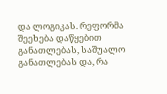და ლოგიკას. რეფორმა შეეხება დაწყებით განათლებას, საშუალო განათლებას და, რა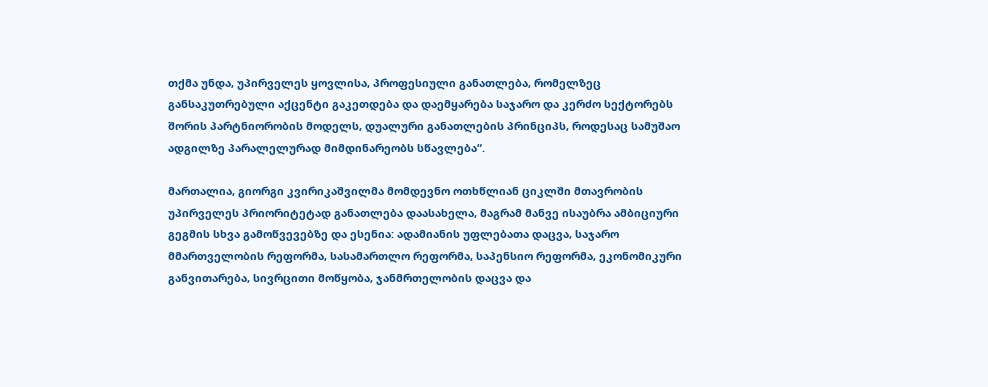თქმა უნდა, უპირველეს ყოვლისა, პროფესიული განათლება, რომელზეც განსაკუთრებული აქცენტი გაკეთდება და დაემყარება საჯარო და კერძო სექტორებს შორის პარტნიორობის მოდელს, დუალური განათლების პრინციპს, როდესაც სამუშაო ადგილზე პარალელურად მიმდინარეობს სწავლება“.

მართალია, გიორგი კვირიკაშვილმა მომდევნო ოთხწლიან ციკლში მთავრობის უპირველეს პრიორიტეტად განათლება დაასახელა, მაგრამ მანვე ისაუბრა ამბიციური გეგმის სხვა გამოწვევებზე და ესენია: ადამიანის უფლებათა დაცვა, საჯარო მმართველობის რეფორმა, სასამართლო რეფორმა, საპენსიო რეფორმა, ეკონომიკური განვითარება, სივრცითი მოწყობა, ჯანმრთელობის დაცვა და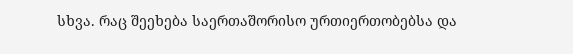სხვა. რაც შეეხება საერთაშორისო ურთიერთობებსა და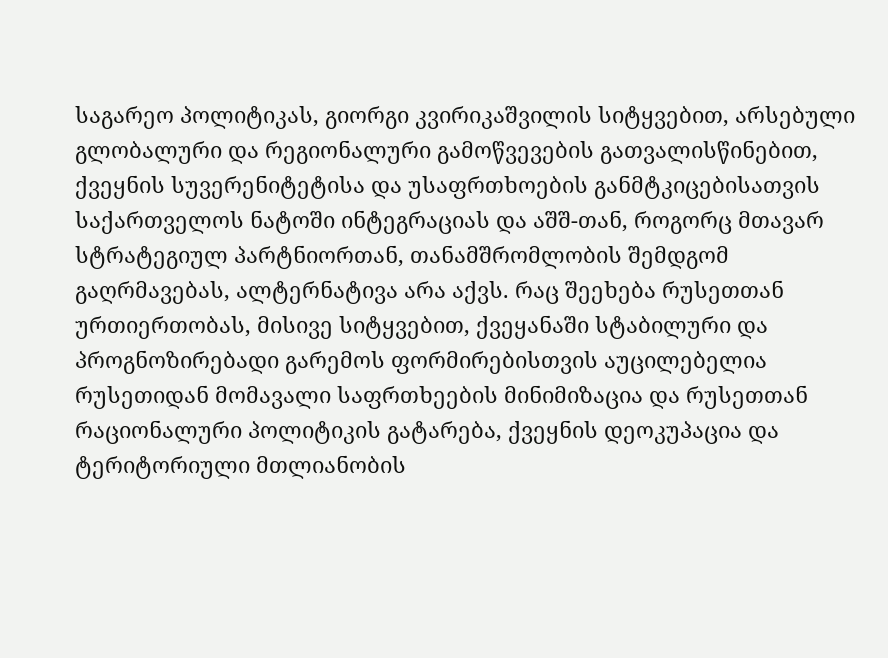საგარეო პოლიტიკას, გიორგი კვირიკაშვილის სიტყვებით, არსებული გლობალური და რეგიონალური გამოწვევების გათვალისწინებით, ქვეყნის სუვერენიტეტისა და უსაფრთხოების განმტკიცებისათვის საქართველოს ნატოში ინტეგრაციას და აშშ-თან, როგორც მთავარ სტრატეგიულ პარტნიორთან, თანამშრომლობის შემდგომ გაღრმავებას, ალტერნატივა არა აქვს. რაც შეეხება რუსეთთან ურთიერთობას, მისივე სიტყვებით, ქვეყანაში სტაბილური და პროგნოზირებადი გარემოს ფორმირებისთვის აუცილებელია რუსეთიდან მომავალი საფრთხეების მინიმიზაცია და რუსეთთან რაციონალური პოლიტიკის გატარება, ქვეყნის დეოკუპაცია და ტერიტორიული მთლიანობის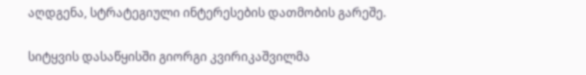აღდგენა, სტრატეგიული ინტერესების დათმობის გარეშე.

სიტყვის დასაწყისში გიორგი კვირიკაშვილმა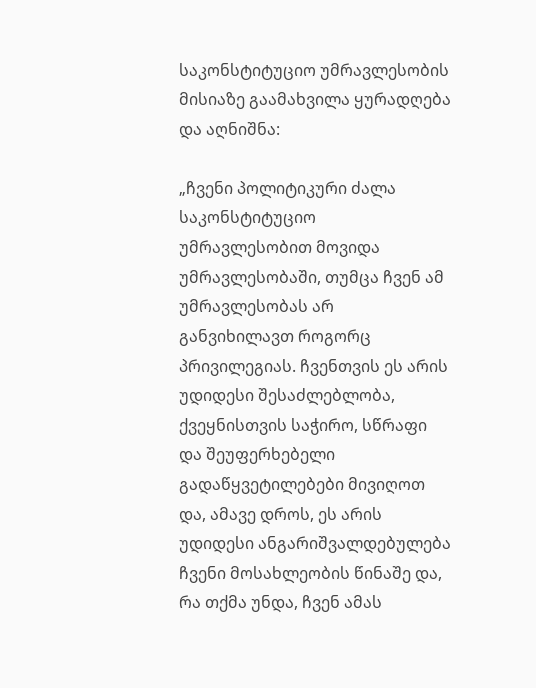საკონსტიტუციო უმრავლესობის მისიაზე გაამახვილა ყურადღება და აღნიშნა:

„ჩვენი პოლიტიკური ძალა საკონსტიტუციო უმრავლესობით მოვიდა უმრავლესობაში, თუმცა ჩვენ ამ უმრავლესობას არ განვიხილავთ როგორც პრივილეგიას. ჩვენთვის ეს არის უდიდესი შესაძლებლობა, ქვეყნისთვის საჭირო, სწრაფი და შეუფერხებელი გადაწყვეტილებები მივიღოთ და, ამავე დროს, ეს არის უდიდესი ანგარიშვალდებულება ჩვენი მოსახლეობის წინაშე და, რა თქმა უნდა, ჩვენ ამას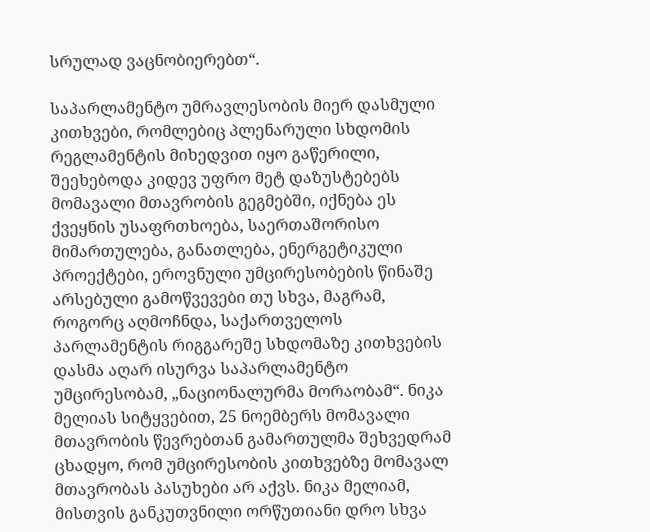სრულად ვაცნობიერებთ“.

საპარლამენტო უმრავლესობის მიერ დასმული კითხვები, რომლებიც პლენარული სხდომის რეგლამენტის მიხედვით იყო გაწერილი, შეეხებოდა კიდევ უფრო მეტ დაზუსტებებს მომავალი მთავრობის გეგმებში, იქნება ეს ქვეყნის უსაფრთხოება, საერთაშორისო მიმართულება, განათლება, ენერგეტიკული პროექტები, ეროვნული უმცირესობების წინაშე არსებული გამოწვევები თუ სხვა, მაგრამ, როგორც აღმოჩნდა, საქართველოს პარლამენტის რიგგარეშე სხდომაზე კითხვების დასმა აღარ ისურვა საპარლამენტო უმცირესობამ, „ნაციონალურმა მორაობამ“. ნიკა მელიას სიტყვებით, 25 ნოემბერს მომავალი მთავრობის წევრებთან გამართულმა შეხვედრამ ცხადყო, რომ უმცირესობის კითხვებზე მომავალ მთავრობას პასუხები არ აქვს. ნიკა მელიამ, მისთვის განკუთვნილი ორწუთიანი დრო სხვა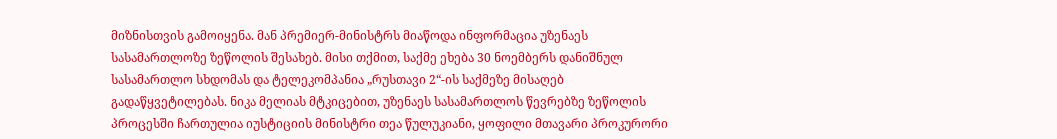მიზნისთვის გამოიყენა. მან პრემიერ-მინისტრს მიაწოდა ინფორმაცია უზენაეს სასამართლოზე ზეწოლის შესახებ. მისი თქმით, საქმე ეხება 30 ნოემბერს დანიშნულ სასამართლო სხდომას და ტელეკომპანია „რუსთავი 2“-ის საქმეზე მისაღებ გადაწყვეტილებას. ნიკა მელიას მტკიცებით, უზენაეს სასამართლოს წევრებზე ზეწოლის პროცესში ჩართულია იუსტიციის მინისტრი თეა წულუკიანი, ყოფილი მთავარი პროკურორი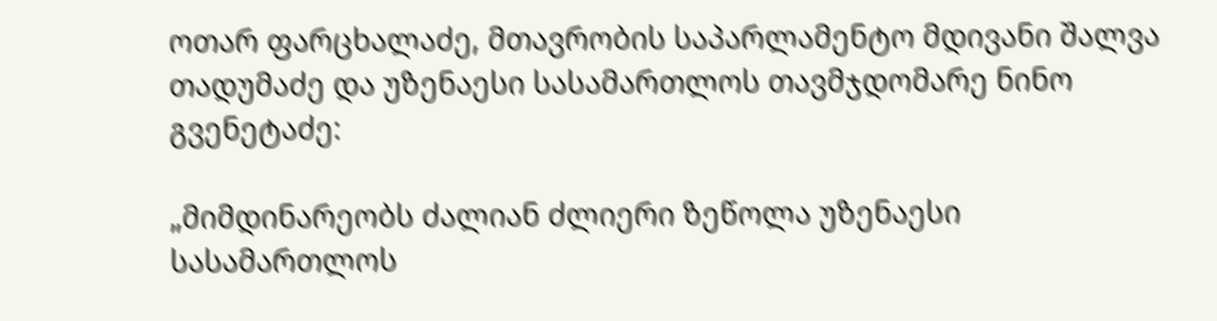ოთარ ფარცხალაძე, მთავრობის საპარლამენტო მდივანი შალვა თადუმაძე და უზენაესი სასამართლოს თავმჯდომარე ნინო გვენეტაძე:

„მიმდინარეობს ძალიან ძლიერი ზეწოლა უზენაესი სასამართლოს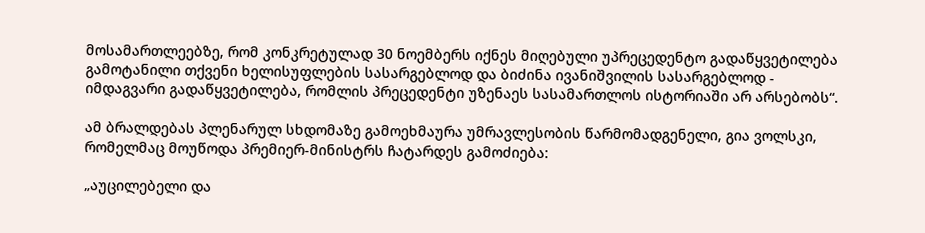მოსამართლეებზე, რომ კონკრეტულად 30 ნოემბერს იქნეს მიღებული უპრეცედენტო გადაწყვეტილება გამოტანილი თქვენი ხელისუფლების სასარგებლოდ და ბიძინა ივანიშვილის სასარგებლოდ - იმდაგვარი გადაწყვეტილება, რომლის პრეცედენტი უზენაეს სასამართლოს ისტორიაში არ არსებობს“.

ამ ბრალდებას პლენარულ სხდომაზე გამოეხმაურა უმრავლესობის წარმომადგენელი, გია ვოლსკი, რომელმაც მოუწოდა პრემიერ-მინისტრს ჩატარდეს გამოძიება:

„აუცილებელი და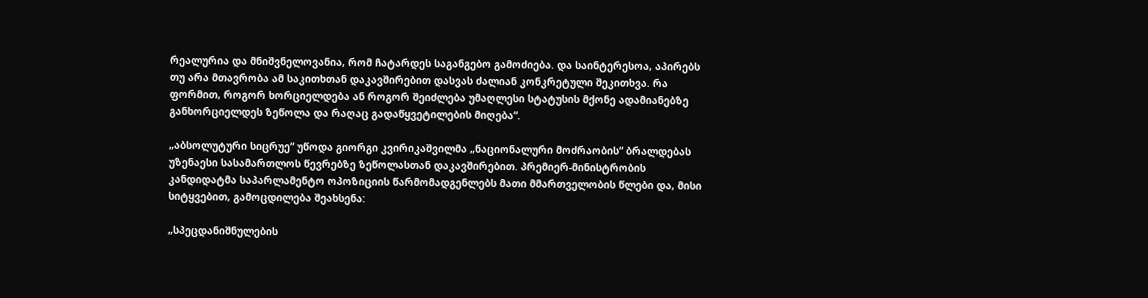რეალურია და მნიშვნელოვანია, რომ ჩატარდეს საგანგებო გამოძიება. და საინტერესოა, აპირებს თუ არა მთავრობა ამ საკითხთან დაკავშირებით დასვას ძალიან კონკრეტული შეკითხვა. რა ფორმით, როგორ ხორციელდება ან როგორ შეიძლება უმაღლესი სტატუსის მქონე ადამიანებზე განხორციელდეს ზეწოლა და რაღაც გადაწყვეტილების მიღება“.

„აბსოლუტური სიცრუე“ უწოდა გიორგი კვირიკაშვილმა „ნაციონალური მოძრაობის“ ბრალდებას უზენაესი სასამართლოს წევრებზე ზეწოლასთან დაკავშირებით. პრემიერ-მინისტრობის კანდიდატმა საპარლამენტო ოპოზიციის წარმომადგენლებს მათი მმართველობის წლები და, მისი სიტყვებით, გამოცდილება შეახსენა:

„სპეცდანიშნულების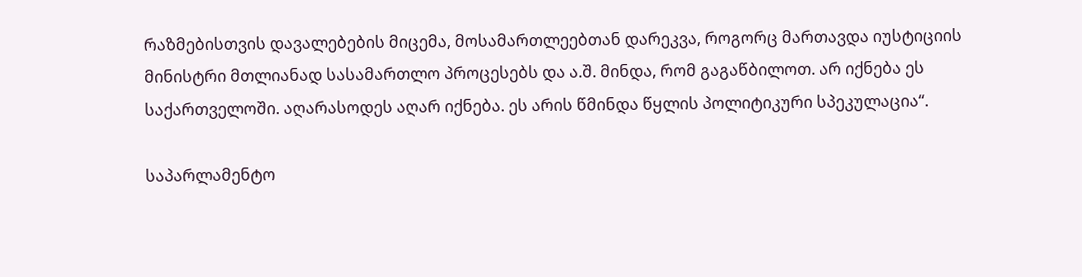რაზმებისთვის დავალებების მიცემა, მოსამართლეებთან დარეკვა, როგორც მართავდა იუსტიციის მინისტრი მთლიანად სასამართლო პროცესებს და ა.შ. მინდა, რომ გაგაწბილოთ. არ იქნება ეს საქართველოში. აღარასოდეს აღარ იქნება. ეს არის წმინდა წყლის პოლიტიკური სპეკულაცია“.

საპარლამენტო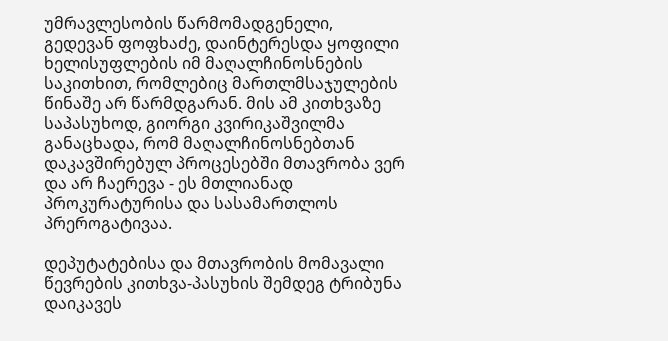უმრავლესობის წარმომადგენელი, გედევან ფოფხაძე, დაინტერესდა ყოფილი ხელისუფლების იმ მაღალჩინოსნების საკითხით, რომლებიც მართლმსაჯულების წინაშე არ წარმდგარან. მის ამ კითხვაზე საპასუხოდ, გიორგი კვირიკაშვილმა განაცხადა, რომ მაღალჩინოსნებთან დაკავშირებულ პროცესებში მთავრობა ვერ და არ ჩაერევა - ეს მთლიანად პროკურატურისა და სასამართლოს პრეროგატივაა.

დეპუტატებისა და მთავრობის მომავალი წევრების კითხვა-პასუხის შემდეგ ტრიბუნა დაიკავეს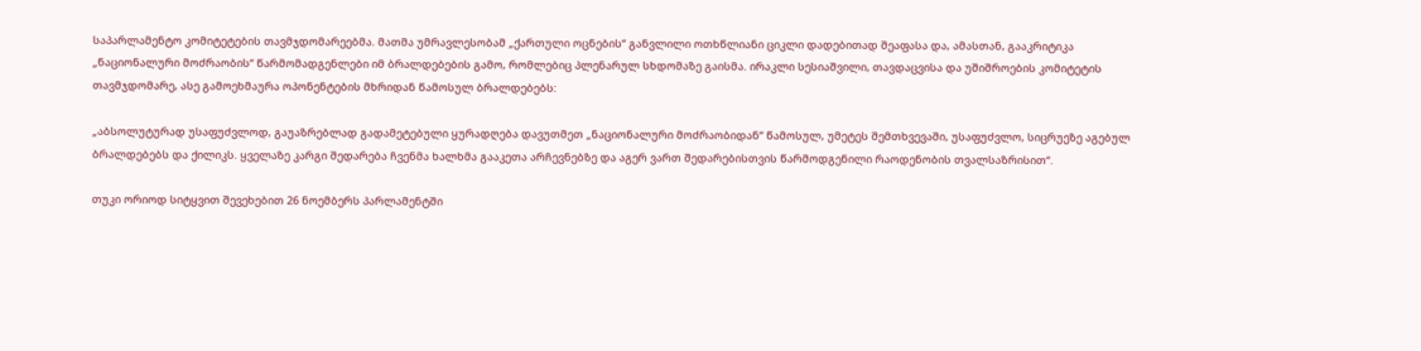საპარლამენტო კომიტეტების თავმჯდომარეებმა. მათმა უმრავლესობამ „ქართული ოცნების“ განვლილი ოთხწლიანი ციკლი დადებითად შეაფასა და, ამასთან, გააკრიტიკა „ნაციონალური მოძრაობის“ წარმომადგენლები იმ ბრალდებების გამო, რომლებიც პლენარულ სხდომაზე გაისმა. ირაკლი სესიაშვილი, თავდაცვისა და უშიშროების კომიტეტის თავმჯდომარე, ასე გამოეხმაურა ოპონენტების მხრიდან წამოსულ ბრალდებებს:

„აბსოლუტურად უსაფუძვლოდ, გაუაზრებლად გადამეტებული ყურადღება დავუთმეთ „ნაციონალური მოძრაობიდან“ წამოსულ, უმეტეს შემთხვევაში, უსაფუძვლო, სიცრუეზე აგებულ ბრალდებებს და ქილიკს. ყველაზე კარგი შედარება ჩვენმა ხალხმა გააკეთა არჩევნებზე და აგერ ვართ შედარებისთვის წარმოდგენილი რაოდენობის თვალსაზრისით“.

თუკი ორიოდ სიტყვით შევეხებით 26 ნოემბერს პარლამენტში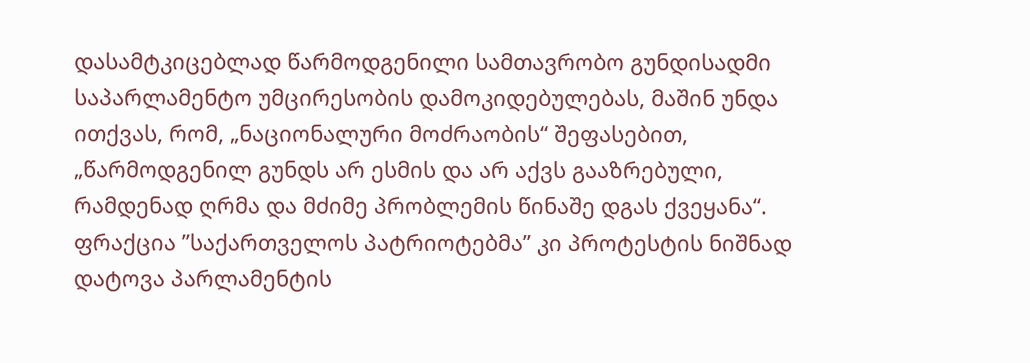დასამტკიცებლად წარმოდგენილი სამთავრობო გუნდისადმი საპარლამენტო უმცირესობის დამოკიდებულებას, მაშინ უნდა ითქვას, რომ, „ნაციონალური მოძრაობის“ შეფასებით, „წარმოდგენილ გუნდს არ ესმის და არ აქვს გააზრებული, რამდენად ღრმა და მძიმე პრობლემის წინაშე დგას ქვეყანა“. ფრაქცია ”საქართველოს პატრიოტებმა” კი პროტესტის ნიშნად დატოვა პარლამენტის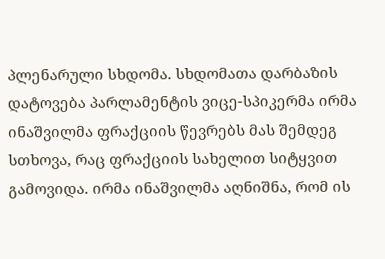პლენარული სხდომა. სხდომათა დარბაზის დატოვება პარლამენტის ვიცე-სპიკერმა ირმა ინაშვილმა ფრაქციის წევრებს მას შემდეგ სთხოვა, რაც ფრაქციის სახელით სიტყვით გამოვიდა. ირმა ინაშვილმა აღნიშნა, რომ ის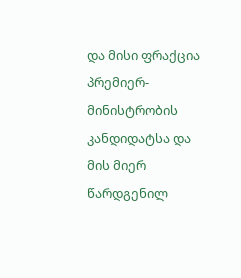და მისი ფრაქცია პრემიერ-მინისტრობის კანდიდატსა და მის მიერ წარდგენილ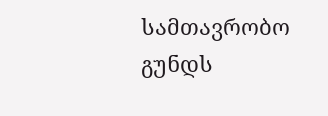სამთავრობო გუნდს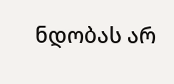ნდობას არ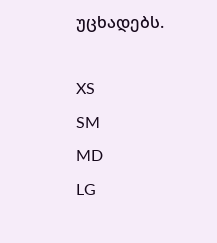უცხადებს.

XS
SM
MD
LG